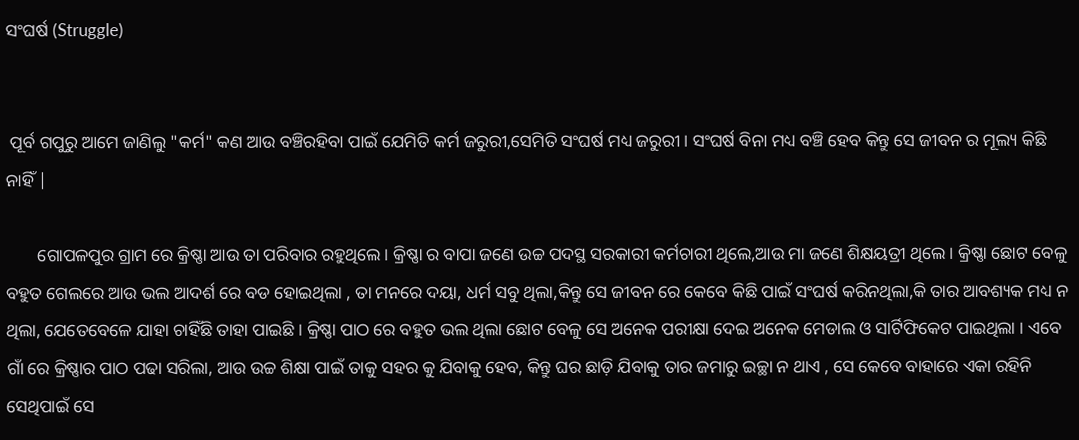ସଂଘର୍ଷ (Struggle)


 ପୂର୍ବ ଗପୁରୁ ଆମେ ଜାଣିଲୁ "କର୍ମ" କଣ ଆଉ ବଞ୍ଚିରହିବା ପାଇଁ ଯେମିତି କର୍ମ ଜରୁରୀ,ସେମିତି ସଂଘର୍ଷ ମଧ୍ୟ ଜରୁରୀ । ସଂଘର୍ଷ ବିନା ମଧ୍ୟ ବଞ୍ଚି ହେବ କିନ୍ତୁ ସେ ଜୀବନ ର ମୂଲ୍ୟ କିଛି ନାହିଁ |

       ଗୋପଳପୁର ଗ୍ରାମ ରେ କ୍ରିଷ୍ଣା ଆଉ ତା ପରିବାର ରହୁଥିଲେ। କ୍ରିଷ୍ଣା ର ବାପା ଜଣେ ଉଚ୍ଚ ପଦସ୍ଥ ସରକାରୀ କର୍ମଚାରୀ ଥିଲେ,ଆଉ ମା ଜଣେ ଶିକ୍ଷୟତ୍ରୀ ଥିଲେ । କ୍ରିଷ୍ଣା ଛୋଟ ବେଳୁ ବହୁତ ଗେଲରେ ଆଉ ଭଲ ଆଦର୍ଶ ରେ ବଡ ହୋଇଥିଲା , ତା ମନରେ ଦୟା, ଧର୍ମ ସବୁ ଥିଲା,କିନ୍ତୁ ସେ ଜୀବନ ରେ କେବେ କିଛି ପାଇଁ ସଂଘର୍ଷ କରିନଥିଲା,କି ତାର ଆବଶ୍ୟକ ମଧ୍ୟ ନ ଥିଲା, ଯେତେବେଳେ ଯାହା ଚାହିଁଛି ତାହା ପାଇଛି । କ୍ରିଷ୍ଣା ପାଠ ରେ ବହୁତ ଭଲ ଥିଲା ଛୋଟ ବେଳୁ ସେ ଅନେକ ପରୀକ୍ଷା ଦେଇ ଅନେକ ମେଡାଲ ଓ ସାର୍ଟିଫିକେଟ ପାଇଥିଲା । ଏବେ ଗାଁ ରେ କ୍ରିଷ୍ଣାର ପାଠ ପଢା ସରିଲା, ଆଉ ଉଚ୍ଚ ଶିକ୍ଷା ପାଇଁ ତାକୁ ସହର କୁ ଯିବାକୁ ହେବ, କିନ୍ତୁ ଘର ଛାଡ଼ି ଯିବାକୁ ତାର ଜମାରୁ ଇଚ୍ଛା ନ ଥାଏ , ସେ କେବେ ବାହାରେ ଏକା ରହିନି ସେଥିପାଇଁ ସେ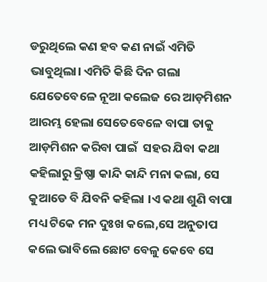ଡରୁଥିଲେ କଣ ହବ କଣ ନାଇଁ ଏମିତି ଭାବୁଥିଲା। ଏମିତି କିଛି ଦିନ ଗଲା ଯେତେବେଳେ ନୂଆ କଲେଜ ରେ ଆଡ଼ମିଶନ ଆରମ୍ଭ ହେଲା ସେତେବେଳେ ବାପା ତାକୁ ଆଡ଼ମିଶନ କରିବା ପାଇଁ  ସହର ଯିବା କଥା କହିଲାରୁ କ୍ରିଷ୍ଣା କାନ୍ଦି କାନ୍ଦି ମନା କଲା, ସେ କୁଆଡେ ବି ଯିବନି କହିଲା ।ଏ କଥା ଶୁଣି ବାପା ମଧ୍ୟ ଟିକେ ମନ ଦୁଃଖ କଲେ,ସେ ଅନୁତାପ କଲେ ଭାବିଲେ ଛୋଟ ବେଳୁ କେବେ ସେ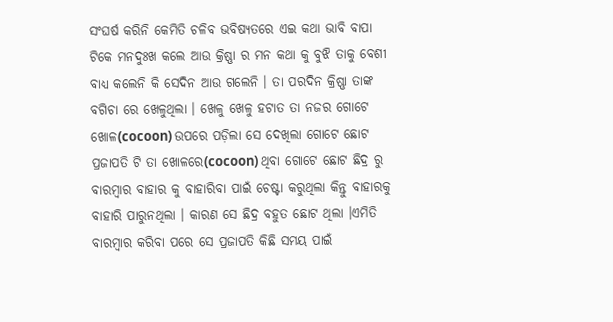ସଂଘର୍ଷ କରିନି କେମିତି ଚଳିବ ଭବିଷ୍ୟତରେ ଏଇ କଥା ଭାବି ବାପା ଟିକେ ମନଦୁଃଖ କଲେ ଆଉ କ୍ରିଷ୍ଣା ର ମନ କଥା କୁ ବୁଝି ତାକୁ ବେଶୀ ବାଧ୍ୟ କଲେନି କି ସେଦିନ ଆଉ ଗଲେନି । ତା ପରଦିନ କ୍ରିଷ୍ଣା ତାଙ୍କ ବଗିଚା ରେ ଖେଳୁଥିଲା । ଖେଳୁ ଖେଳୁ ହଟାତ ତା ନଜର ଗୋଟେ ଖୋଳ(cocoon) ଉପରେ ପଡ଼ିଲା ସେ ଦେଖିଲା ଗୋଟେ ଛୋଟ ପ୍ରଜାପତି ଟି ତା ଖୋଳରେ(cocoon) ଥିବା ଗୋଟେ ଛୋଟ ଛିଦ୍ର ରୁ ବାରମ୍ବାର ବାହାର କୁ ବାହାରିବା ପାଇଁ ଚେଷ୍ଟା କରୁଥିଲା କିନ୍ତୁ ବାହାରକୁ ବାହାରି ପାରୁନଥିଲା । କାରଣ ସେ ଛିଦ୍ର ବହୁତ ଛୋଟ ଥିଲା ।ଏମିତି ବାରମ୍ବାର କରିବା ପରେ ସେ ପ୍ରଜାପତି କିଛି ସମୟ ପାଇଁ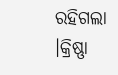ରହିଗଲା ।କ୍ରିଷ୍ଣା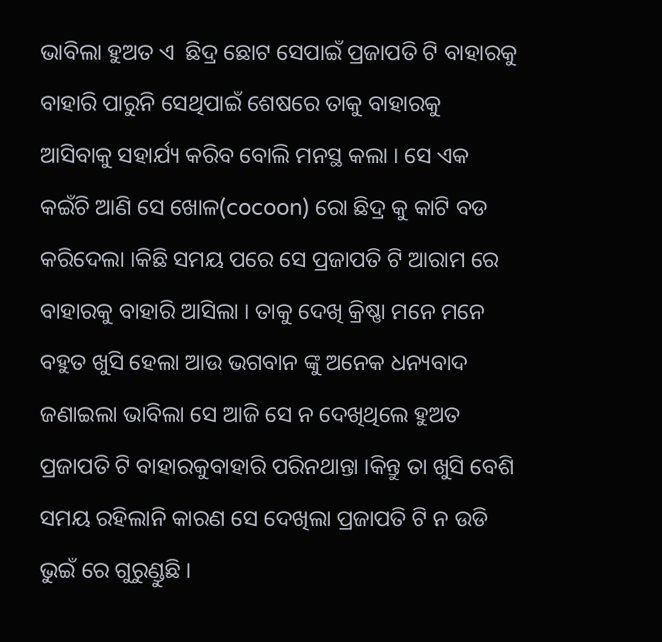ଭାବିଲା ହୁଅତ ଏ  ଛିଦ୍ର ଛୋଟ ସେପାଇଁ ପ୍ରଜାପତି ଟି ବାହାରକୁ ବାହାରି ପାରୁନି ସେଥିପାଇଁ ଶେଷରେ ତାକୁ ବାହାରକୁ ଆସିବାକୁ ସହାର୍ଯ୍ୟ କରିବ ବୋଲି ମନସ୍ଥ କଲା । ସେ ଏକ କଇଁଚି ଆଣି ସେ ଖୋଳ(cocoon) ରୋ ଛିଦ୍ର କୁ କାଟି ବଡ କରିଦେଲା ।କିଛି ସମୟ ପରେ ସେ ପ୍ରଜାପତି ଟି ଆରାମ ରେ ବାହାରକୁ ବାହାରି ଆସିଲା । ତାକୁ ଦେଖି କ୍ରିଷ୍ଣା ମନେ ମନେ ବହୁତ ଖୁସି ହେଲା ଆଉ ଭଗବାନ ଙ୍କୁ ଅନେକ ଧନ୍ୟବାଦ ଜଣାଇଲା ଭାବିଲା ସେ ଆଜି ସେ ନ ଦେଖିଥିଲେ ହୁଅତ ପ୍ରଜାପତି ଟି ବାହାରକୁବାହାରି ପରିନଥାନ୍ତା ।କିନ୍ତୁ ତା ଖୁସି ବେଶି ସମୟ ରହିଲାନି କାରଣ ସେ ଦେଖିଲା ପ୍ରଜାପତି ଟି ନ ଉଡି ଭୁଇଁ ରେ ଗୁରୁଣ୍ଡୁଛି ।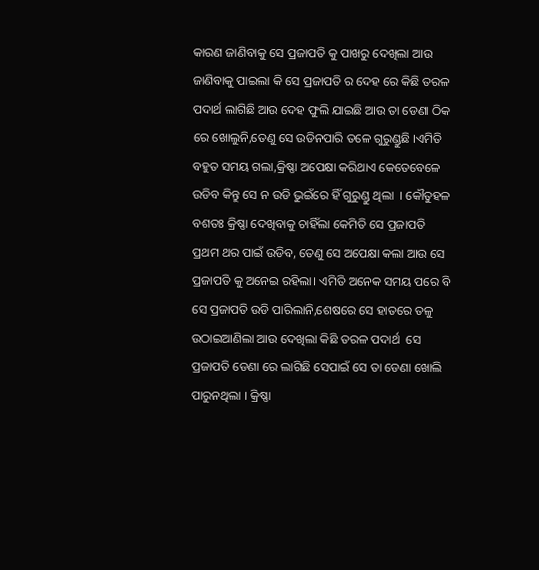କାରଣ ଜାଣିବାକୁ ସେ ପ୍ରଜାପତି କୁ ପାଖରୁ ଦେଖିଲା ଆଉ ଜାଣିବାକୁ ପାଇଲା କି ସେ ପ୍ରଜାପତି ର ଦେହ ରେ କିଛି ତରଳ ପଦାର୍ଥ ଲାଗିଛି ଆଉ ଦେହ ଫୁଲି ଯାଇଛି ଆଉ ତା ଡେଣା ଠିକ ରେ ଖୋଲୁନି,ତେଣୁ ସେ ଉଡିନପାରି ତଳେ ଗୁରୁଣ୍ଡୁଛି ।ଏମିତି ବହୁତ ସମୟ ଗଲା,କ୍ରିଷ୍ଣା ଅପେକ୍ଷା କରିଥାଏ କେତେବେଳେ ଉଡିବ କିନ୍ତୁ ସେ ନ ଉଡି ଭୁଇଁରେ ହିଁ ଗୁରୁଣ୍ଡୁ ଥିଲା  । କୌତୁହଳ ବଶତଃ କ୍ରିଷ୍ଣା ଦେଖିବାକୁ ଚାହିଁଲା କେମିତି ସେ ପ୍ରଜାପତି ପ୍ରଥମ ଥର ପାଇଁ ଉଡିବ, ତେଣୁ ସେ ଅପେକ୍ଷା କଲା ଆଉ ସେ ପ୍ରଜାପତି କୁ ଅନେଇ ରହିଲା। ଏମିତି ଅନେକ ସମୟ ପରେ ବି ସେ ପ୍ରଜାପତି ଉଡି ପାରିଲାନି,ଶେଷରେ ସେ ହାତରେ ତଳୁ ଉଠାଇଆଣିଲା ଆଉ ଦେଖିଲା କିଛି ତରଳ ପଦାର୍ଥ  ସେ ପ୍ରଜାପତି ଡେଣା ରେ ଲାଗିଛି ସେପାଇଁ ସେ ତା ଡେଣା ଖୋଲି ପାରୁନଥିଲା । କ୍ରିଷ୍ଣା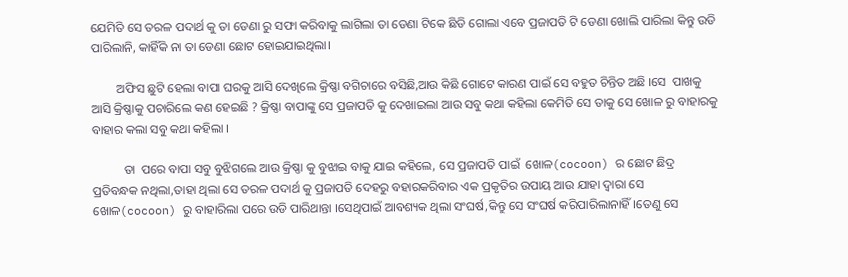ଯେମିତି ସେ ତରଳ ପଦାର୍ଥ କୁ ତା ଡେଣା ରୁ ସଫା କରିବାକୁ ଲାଗିଲା ତା ଡେଣା ଟିକେ ଛିଡି ଗୋଲା ଏବେ ପ୍ରଜାପତି ଟି ଡେଣା ଖୋଲି ପାରିଲା କିନ୍ତୁ ଉଡି ପାରିଲାନି, କାହିଁକି ନା ତା ଡେଣା ଛୋଟ ହୋଇଯାଇଥିଲା।

        ଅଫିସ ଛୁଟି ହେଲା ବାପା ଘରକୁ ଆସି ଦେଖିଲେ କ୍ରିଷ୍ଣା ବଗିଚାରେ ବସିଛି,ଆଉ କିଛି ଗୋଟେ କାରଣ ପାଇଁ ସେ ବହୁତ ଚିନ୍ତିତ ଅଛି ।ସେ  ପାଖକୁ ଆସି କ୍ରିଷ୍ଣାକୁ ପଚାରିଲେ କଣ ହେଇଛି ? କ୍ରିଷ୍ଣା ବାପାଙ୍କୁ ସେ ପ୍ରଜାପତି କୁ ଦେଖାଇଲା ଆଉ ସବୁ କଥା କହିଲା କେମିତି ସେ ତାକୁ ସେ ଖୋଳ ରୁ ବାହାରକୁ ବାହାର କଲା ସବୁ କଥା କହିଲା ।

          ତା  ପରେ ବାପା ସବୁ ବୁଝିଗଲେ ଆଉ କ୍ରିଷ୍ଣା କୁ ବୁଝାଇ ବାକୁ ଯାଇ କହିଲେ, ସେ ପ୍ରଜାପତି ପାଇଁ  ଖୋଳ(cocoon) ର ଛୋଟ ଛିଦ୍ର ପ୍ରତିବନ୍ଧକ ନଥିଲା,ତାହା ଥିଲା ସେ ତରଳ ପଦାର୍ଥ କୁ ପ୍ରଜାପତି ଦେହରୁ ବହାରକରିବାର ଏକ ପ୍ରକୃତିର ଉପାୟ ଆଉ ଯାହା ଦ୍ୱାରା ସେ ଖୋଳ(cocoon) ରୁ ବାହାରିଲା ପରେ ଉଡି ପାରିଥାନ୍ତା ।ସେଥିପାଇଁ ଆବଶ୍ୟକ ଥିଲା ସଂଘର୍ଷ,କିନ୍ତୁ ସେ ସଂଘର୍ଷ କରିପାରିଲାନାହିଁ।ତେଣୁ ସେ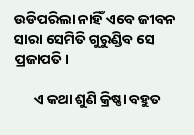ଉଡିପରିଲା ନାହିଁ ଏବେ ଜୀବନ ସାରା ସେମିତି ଗୁରୁଣ୍ଡିବ ସେ ପ୍ରଜାପତି।

      ଏ କଥା ଶୁଣି କ୍ରିଷ୍ଣା ବହୁତ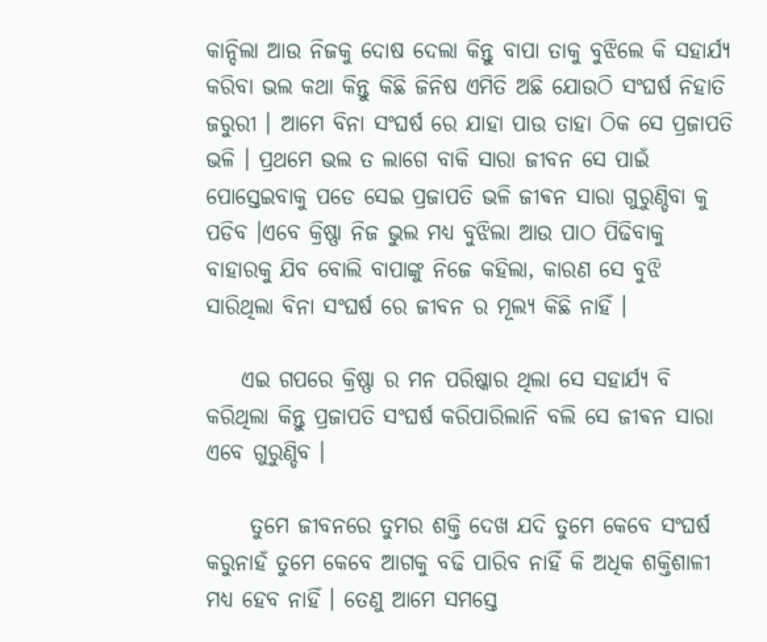କାନ୍ଦିଲା ଆଉ ନିଜକୁ ଦୋଷ ଦେଲା କିନ୍ତୁ ବାପା ତାକୁ ବୁଝିଲେ କି ସହାର୍ଯ୍ୟ କରିବା ଭଲ କଥା କିନ୍ତୁ କିଛି ଜିନିଷ ଏମିତି ଅଛି ଯୋଉଠି ସଂଘର୍ଷ ନିହାତି ଜରୁରୀ । ଆମେ ବିନା ସଂଘର୍ଷ ରେ ଯାହା ପାଉ ତାହା ଠିକ ସେ ପ୍ରଜାପତି ଭଳି । ପ୍ରଥମେ ଭଲ ତ ଲାଗେ ବାକି ସାରା ଜୀବନ ସେ ପାଇଁ ପୋସ୍ତେଇବାକୁ ପଡେ ସେଇ ପ୍ରଜାପତି ଭଳି ଜୀଵନ ସାରା ଗୁରୁଣ୍ଡିବା କୁ ପଡିବ ।ଏବେ କ୍ରିଷ୍ଣା ନିଜ ଭୁଲ ମଧ୍ୟ ବୁଝିଲା ଆଉ ପାଠ ପିଢିବାକୁ ବାହାରକୁ ଯିବ ବୋଲି ବାପାଙ୍କୁ ନିଜେ କହିଲା, କାରଣ ସେ ବୁଝି ସାରିଥିଲା ବିନା ସଂଘର୍ଷ ରେ ଜୀବନ ର ମୂଲ୍ୟ କିଛି ନାହିଁ ।

    ଏଇ ଗପରେ କ୍ରିଷ୍ଣା ର ମନ ପରିଷ୍କାର ଥିଲା ସେ ସହାର୍ଯ୍ୟ ବି କରିଥିଲା କିନ୍ତୁ ପ୍ରଜାପତି ସଂଘର୍ଷ କରିପାରିଲାନି ବଲି ସେ ଜୀଵନ ସାରା ଏବେ ଗୁରୁଣ୍ଡିବ ।

     ତୁମେ ଜୀବନରେ ତୁମର ଶକ୍ତି ଦେଖ ଯଦି ତୁମେ କେବେ ସଂଘର୍ଷ କରୁନାହଁ ତୁମେ କେବେ ଆଗକୁ ବଢି ପାରିବ ନାହିଁ କି ଅଧିକ ଶକ୍ତିଶାଳୀ ମଧ୍ୟ ହେବ ନାହିଁ । ତେଣୁ ଆମେ ସମସ୍ତେ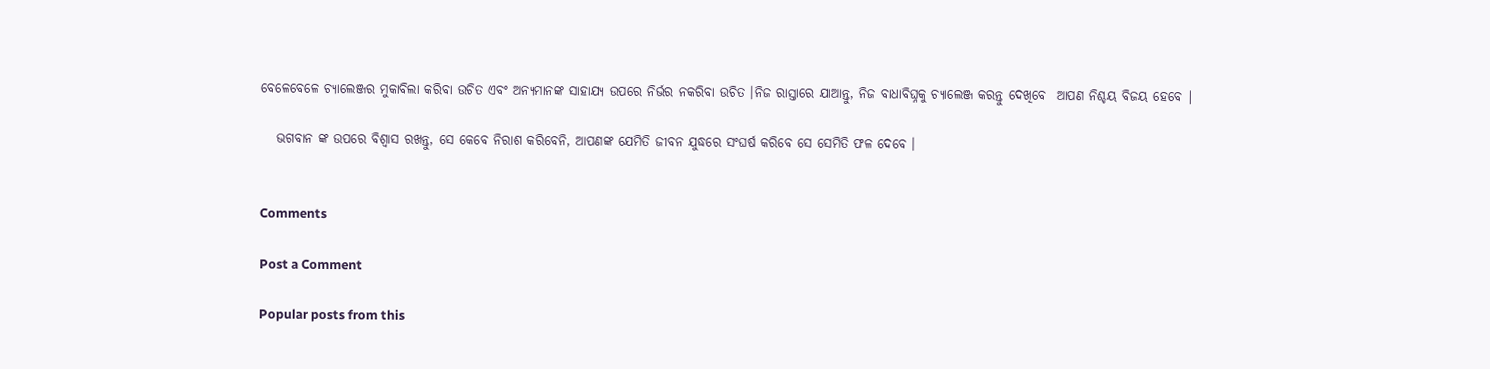ବେଳେବେଳେ ଚ୍ୟାଲେଞ୍ଜର ମୁକାବିଲା କରିବା ଉଚିତ ଏବଂ ଅନ୍ୟମାନଙ୍କ ସାହାଯ୍ୟ ଉପରେ ନିର୍ଭର ନକରିବା ଉଚିତ ।ନିଜ ରାସ୍ତାରେ ଯାଆନ୍ତୁ, ନିଜ ବାଧାବିଘ୍ନକୁ ଚ୍ୟାଲେଞ୍ଜ କରନ୍ତୁ ଦେଖିବେ  ଆପଣ ନିଶ୍ଚୟ ବିଜୟ ହେବେ |

   ଭଗବାନ ଙ୍କ ଉପରେ ବିଶ୍ୱାସ ରଖନ୍ତୁ, ସେ କେବେ ନିରାଶ କରିବେନି, ଆପଣଙ୍କ ଯେମିତି ଜୀବନ ଯୁଦ୍ଧରେ ସଂଘର୍ଷ କରିବେ ସେ ସେମିତି ଫଳ ଦେବେ ।


Comments

Post a Comment

Popular posts from this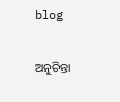blog

ଅନୁଚିନ୍ତା